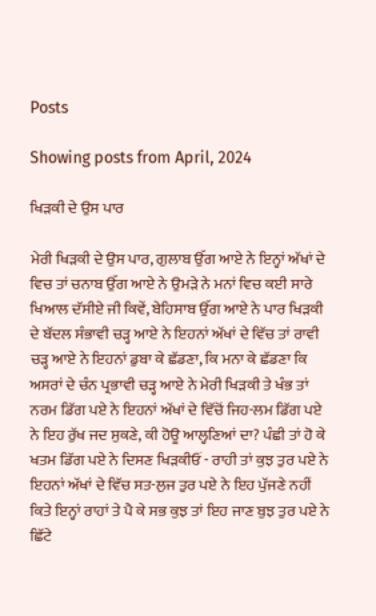Posts

Showing posts from April, 2024

ਖਿੜਕੀ ਦੇ ਉਸ ਪਾਰ

ਮੇਰੀ ਖਿੜਕੀ ਦੇ ਉਸ ਪਾਰ, ਗੁਲਾਬ ਉੱਗ ਆਏ ਨੇ ਇਨ੍ਹਾਂ ਅੱਖਾਂ ਦੇ ਵਿਚ ਤਾਂ ਚਨਾਬ ਉੱਗ ਆਏ ਨੇ ਉਮੜੇ ਨੇ ਮਨਾਂ ਵਿਚ ਕਈ ਸਾਰੇ ਖਿਆਲ ਦੱਸੀਏ ਜੀ ਕਿਵੇਂ, ਬੇਹਿਸਾਬ ਉੱਗ ਆਏ ਨੇ ਪਾਰ ਖਿੜਕੀ ਦੇ ਬੱਦਲ ਸੰਭਾਵੀ ਚੜ੍ਹ ਆਏ ਨੇ ਇਹਨਾਂ ਅੱਖਾਂ ਦੇ ਵਿੱਚ ਤਾਂ ਰਾਵੀ ਚੜ੍ਹ ਆਏ ਨੇ ਇਹਨਾਂ ਡੁਬਾ ਕੇ ਛੱਡਣਾ, ਕਿ ਮਨਾ ਕੇ ਛੱਡਣਾ ਕਿ ਅਸਰਾਂ ਦੇ ਚੰਨ ਪ੍ਰਭਾਵੀ ਚੜ੍ਹ ਆਏ ਨੇ ਮੇਰੀ ਖਿੜਕੀ ਤੇ ਖੰਭ ਤਾਂ ਨਰਮ ਡਿੱਗ ਪਏ ਨੇ ਇਹਨਾਂ ਅੱਖਾਂ ਦੇ ਵਿੱਚੋਂ ਜਿਹ-ਲਮ ਡਿੱਗ ਪਏ ਨੇ ਇਹ ਰੁੱਖ ਜਦ ਸੁਕਣੇ, ਕੀ ਹੋਊ ਆਲ੍ਹਣਿਆਂ ਦਾ? ਪੰਛੀ ਤਾਂ ਹੋ ਕੇ ਖਤਮ ਡਿੱਗ ਪਏ ਨੇ ਦਿਸਣ ਖਿੜਕੀਓਂ - ਰਾਹੀ ਤਾਂ ਕੁਝ ਤੁਰ ਪਏ ਨੇ ਇਹਨਾਂ ਅੱਖਾਂ ਦੇ ਵਿੱਚ ਸਤ-ਲੁਜ ਤੁਰ ਪਏ ਨੇ ਇਹ ਪੁੱਜਣੇ ਨਹੀਂ ਕਿਤੇ ਇਨ੍ਹਾਂ ਰਾਹਾਂ ਤੇ ਪੈ ਕੇ ਸਭ ਕੁਝ ਤਾਂ ਇਹ ਜਾਣ ਬੁਝ ਤੁਰ ਪਏ ਨੇ ਛਿੱਟੇ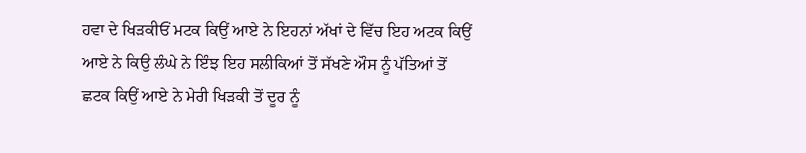ਹਵਾ ਦੇ ਖਿੜਕੀਓਂ ਮਟਕ ਕਿਉਂ ਆਏ ਨੇ ਇਹਨਾਂ ਅੱਖਾਂ ਦੇ ਵਿੱਚ ਇਹ ਅਟਕ ਕਿਉਂ ਆਏ ਨੇ ਕਿਉ ਲੰਘੇ ਨੇ ਇੰਝ ਇਹ ਸਲੀਕਿਆਂ ਤੋਂ ਸੱਖਣੇ ਔਸ ਨੂੰ ਪੱਤਿਆਂ ਤੋਂ ਛਟਕ ਕਿਉਂ ਆਏ ਨੇ ਮੇਰੀ ਖਿੜਕੀ ਤੋਂ ਦੂਰ ਨੂੰ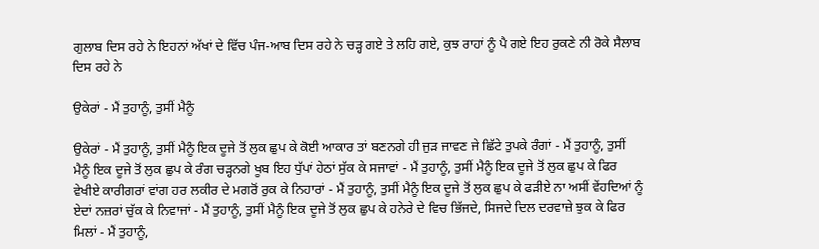ਗੁਲਾਬ ਦਿਸ ਰਹੇ ਨੇ ਇਹਨਾਂ ਅੱਖਾਂ ਦੇ ਵਿੱਚ ਪੰਜ-ਆਬ ਦਿਸ ਰਹੇ ਨੇ ਚੜ੍ਹ ਗਏ ਤੇ ਲਹਿ ਗਏ, ਕੁਝ ਰਾਹਾਂ ਨੂੰ ਪੈ ਗਏ ਇਹ ਰੁਕਣੇ ਨੀ ਰੋਕੇ ਸੈਲਾਬ ਦਿਸ ਰਹੇ ਨੇ

ਉਕੇਰਾਂ - ਮੈਂ ਤੁਹਾਨੂੰ, ਤੁਸੀਂ ਮੈਨੂੰ

ਉਕੇਰਾਂ - ਮੈਂ ਤੁਹਾਨੂੰ, ਤੁਸੀਂ ਮੈਨੂੰ ਇਕ ਦੂਜੇ ਤੋਂ ਲੁਕ ਛੁਪ ਕੇ ਕੋਈ ਆਕਾਰ ਤਾਂ ਬਣਨਗੇ ਹੀ ਜੁੜ ਜਾਵਣ ਜੇ ਛਿੱਟੇ ਤੁਪਕੇ ਰੰਗਾਂ - ਮੈਂ ਤੁਹਾਨੂੰ, ਤੁਸੀਂ ਮੈਨੂੰ ਇਕ ਦੂਜੇ ਤੋਂ ਲੁਕ ਛੁਪ ਕੇ ਰੰਗ ਚੜ੍ਹਨਗੇ ਖੂਬ ਇਹ ਧੁੱਪਾਂ ਹੇਠਾਂ ਸੁੱਕ ਕੇ ਸਜਾਵਾਂ - ਮੈਂ ਤੁਹਾਨੂੰ, ਤੁਸੀਂ ਮੈਨੂੰ ਇਕ ਦੂਜੇ ਤੋਂ ਲੁਕ ਛੁਪ ਕੇ ਫਿਰ ਵੇਖੀਏ ਕਾਰੀਗਰਾਂ ਵਾਂਗ ਹਰ ਲਕੀਰ ਦੇ ਮਗਰੋਂ ਰੁਕ ਕੇ ਨਿਹਾਰਾਂ - ਮੈਂ ਤੁਹਾਨੂੰ, ਤੁਸੀਂ ਮੈਨੂੰ ਇਕ ਦੂਜੇ ਤੋਂ ਲੁਕ ਛੁਪ ਕੇ ਫੜੀਏ ਨਾ ਅਸੀਂ ਵੇਂਹਦਿਆਂ ਨੂੰ ਏਦਾਂ ਨਜ਼ਰਾਂ ਚੁੱਕ ਕੇ ਨਿਵਾਜਾਂ - ਮੈਂ ਤੁਹਾਨੂੰ, ਤੁਸੀਂ ਮੈਨੂੰ ਇਕ ਦੂਜੇ ਤੋਂ ਲੁਕ ਛੁਪ ਕੇ ਹਨੇਰੇ ਦੇ ਵਿਚ ਭਿੱਜਦੇ, ਸਿਜਦੇ ਦਿਲ ਦਰਵਾਜ਼ੇ ਝੁਕ ਕੇ ਫਿਰ ਮਿਲਾਂ - ਮੈਂ ਤੁਹਾਨੂੰ,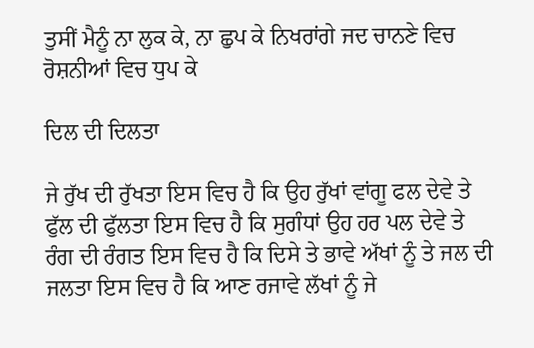ਤੁਸੀਂ ਮੈਨੂੰ ਨਾ ਲੁਕ ਕੇ, ਨਾ ਛੁਪ ਕੇ ਨਿਖਰਾਂਗੇ ਜਦ ਚਾਨਣੇ ਵਿਚ ਰੋਸ਼ਨੀਆਂ ਵਿਚ ਧੁਪ ਕੇ

ਦਿਲ ਦੀ ਦਿਲਤਾ

ਜੇ ਰੁੱਖ ਦੀ ਰੁੱਖਤਾ ਇਸ ਵਿਚ ਹੈ ਕਿ ਉਹ ਰੁੱਖਾਂ ਵਾਂਗੂ ਫਲ ਦੇਵੇ ਤੇ ਫੁੱਲ ਦੀ ਫੁੱਲਤਾ ਇਸ ਵਿਚ ਹੈ ਕਿ ਸੁਗੰਧਾਂ ਉਹ ਹਰ ਪਲ ਦੇਵੇ ਤੇ ਰੰਗ ਦੀ ਰੰਗਤ ਇਸ ਵਿਚ ਹੈ ਕਿ ਦਿਸੇ ਤੇ ਭਾਵੇ ਅੱਖਾਂ ਨੂੰ ਤੇ ਜਲ ਦੀ ਜਲਤਾ ਇਸ ਵਿਚ ਹੈ ਕਿ ਆਣ ਰਜਾਵੇ ਲੱਖਾਂ ਨੂੰ ਜੇ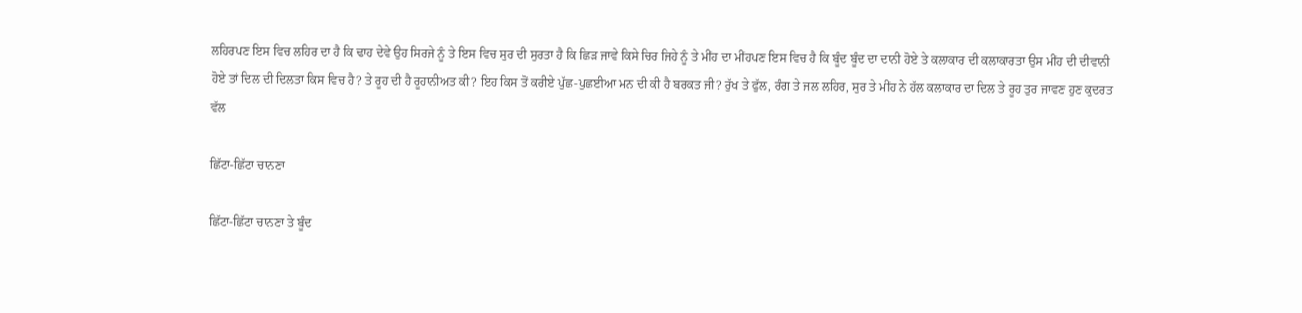ਲਹਿਰਪਣ ਇਸ ਵਿਚ ਲਹਿਰ ਦਾ ਹੈ ਕਿ ਢਾਹ ਦੇਵੇ ਉਹ ਸਿਰਜੇ ਨੂੰ ਤੇ ਇਸ ਵਿਚ ਸੁਰ ਦੀ ਸੁਰਤਾ ਹੈ ਕਿ ਛਿੜ ਜਾਵੇ ਕਿਸੇ ਚਿਰ ਜਿਹੇ ਨੂੰ ਤੇ ਮੀਂਹ ਦਾ ਮੀਂਹਪਣ ਇਸ ਵਿਚ ਹੈ ਕਿ ਬੂੰਦ ਬੂੰਦ ਦਾ ਦਾਨੀ ਹੋਏ ਤੇ ਕਲਾਕਾਰ ਦੀ ਕਲਾਕਾਰਤਾ ਉਸ ਮੀਂਹ ਦੀ ਦੀਵਾਨੀ ਹੋਏ ਤਾਂ ਦਿਲ ਦੀ ਦਿਲਤਾ ਕਿਸ ਵਿਚ ਹੈ? ਤੇ ਰੂਹ ਦੀ ਹੈ ਰੂਹਾਨੀਅਤ ਕੀ? ਇਹ ਕਿਸ ਤੋਂ ਕਰੀਏ ਪੁੱਛ-ਪੁਛਈਆ ਮਨ ਦੀ ਕੀ ਹੈ ਬਰਕਤ ਜੀ? ਰੁੱਖ ਤੇ ਫੁੱਲ, ਰੰਗ ਤੇ ਜਲ ਲਹਿਰ, ਸੁਰ ਤੇ ਮੀਂਹ ਨੇ ਹੱਲ ਕਲਾਕਾਰ ਦਾ ਦਿਲ ਤੇ ਰੂਹ ਤੁਰ ਜਾਵਣ ਹੁਣ ਕੁਦਰਤ ਵੱਲ

ਛਿੱਟਾ-ਛਿੱਟਾ ਚਾਨਣਾ

ਛਿੱਟਾ-ਛਿੱਟਾ ਚਾਨਣਾ ਤੇ ਬੂੰਦ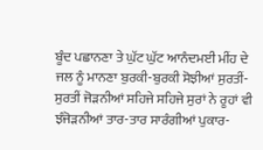ਬੂੰਦ ਪਛਾਨਣਾ ਤੇ ਘੁੱਟ ਘੁੱਟ ਆਨੰਦਮਈ ਮੀਂਹ ਦੇ ਜਲ ਨੂੰ ਮਾਨਣਾ ਬੁਰਕੀ-ਬੁਰਕੀ ਸੋਝੀਆਂ ਸੁਰਤੀਂ-ਸੁਰਤੀਂ ਜੋੜਨੀਆਂ ਸਹਿਜੇ ਸਹਿਜੇ ਸੁਰਾਂ ਨੇ ਰੂਹਾਂ ਵੀ ਝੰਜੋੜਨੀਆਂ ਤਾਰ-ਤਾਰ ਸਾਰੰਗੀਆਂ ਪੁਕਾਰ-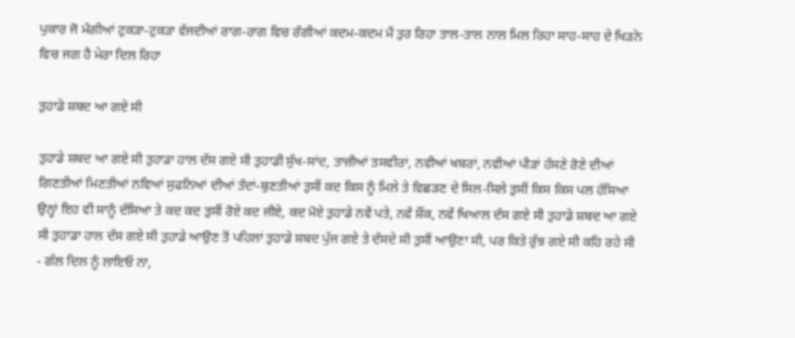ਪੁਕਾਰ ਜੋ ਮੰਗੀਆਂ ਟੁਕੜਾ-ਟੁਕੜਾ ਵੱਜਦੀਆਂ ਰਾਗ-ਰਾਗ ਵਿਚ ਰੰਗੀਆਂ ਕਦਮ-ਕਦਮ ਮੈਂ ਤੁਰ ਰਿਹਾ ਤਾਲ-ਤਾਲ ਨਾਲ ਮਿਲ ਰਿਹਾ ਸਾਹ-ਸਾਹ ਦੇ ਖਿੜਨੇ ਵਿਚ ਜਗ ਹੈ ਮੇਰਾ ਦਿਲ ਰਿਹਾ

ਤੁਹਾਡੇ ਸ਼ਬਦ ਆ ਗਏ ਸੀ

ਤੁਹਾਡੇ ਸ਼ਬਦ ਆ ਗਏ ਸੀ ਤੁਹਾਡਾ ਹਾਲ ਦੱਸ ਗਏ ਸੀ ਤੁਹਾਡੀ ਸੁੱਖ-ਸਾਂਦ, ਤਾਜ਼ੀਆਂ ਤਸਵੀਰਾਂ, ਨਵੀਆਂ ਖਬਰਾਂ, ਨਵੀਆਂ ਪੀੜਾਂ ਹੱਸਣੇ ਰੋਣੇ ਦੀਆਂ ਗਿਣਤੀਆਂ ਮਿਣਤੀਆਂ ਨਵਿਆਂ ਸੁਫਨਿਆਂ ਦੀਆਂ ਤੰਦਾਂ-ਬੁਣਤੀਆਂ ਤੁਸੀਂ ਕਦ ਕਿਸ ਨੂੰ ਮਿਲੇ ਤੇ ਵਿਛੜਣ ਦੇ ਸਿਲ-ਸਿਲੇ ਤੁਸੀਂ ਕਿਸ ਕਿਸ ਪਲ ਹੱਸਿਆ ਉਨ੍ਹਾਂ ਇਹ ਵੀ ਸਾਨੂੰ ਦੱਸਿਆ ਤੇ ਕਦ ਕਦ ਤੁਸੀਂ ਰੋਏ ਕਦ ਜੀਏ, ਕਦ ਮੋਏ ਤੁਹਾਡੇ ਨਵੇਂ ਪਤੇ, ਨਵੇਂ ਸ਼ੌਂਕ, ਨਵੇਂ ਖਿਆਲ ਦੱਸ ਗਏ ਸੀ ਤੁਹਾਡੇ ਸ਼ਬਦ ਆ ਗਏ ਸੀ ਤੁਹਾਡਾ ਹਾਲ ਦੱਸ ਗਏ ਸੀ ਤੁਹਾਡੇ ਆਉਣ ਤੋਂ ਪਹਿਲਾਂ ਤੁਹਾਡੇ ਸ਼ਬਦ ਪੁੱਜ ਗਏ ਤੇ ਦੱਸਦੇ ਸੀ ਤੁਸੀਂ ਆਉਣਾ ਸੀ, ਪਰ ਕਿਤੇ ਰੁੱਝ ਗਏ ਸੀ ਕਹਿ ਰਹੇ ਸੀ - ਗੱਲ ਦਿਲ ਨੂੰ ਲਾਇਓ ਨਾ,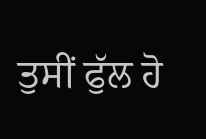ਤੁਸੀਂ ਫੁੱਲ ਹੋ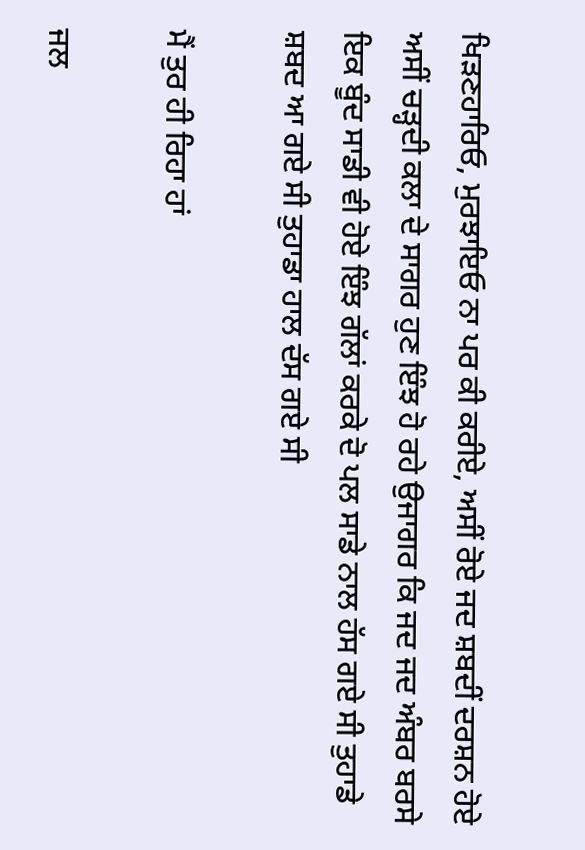ਖਿੜਣਹਾਰਿਓ, ਮੁਰਝਾਇਓ ਨਾ ਪਰ ਕੀ ਕਰੀਏ, ਅਸੀਂ ਰੋਏ ਜਦ ਸ਼ਬਦੀਂ ਦਰਸ਼ਨ ਹੋਏ ਅਸੀਂ ਚੜ੍ਹਦੀ ਕਲਾ ਦੇ ਸਾਗਰ ਹੁਣ ਇੰਝ ਹੋ ਰਹੇ ਉਜਾਗਰ ਕਿ ਜਦ ਜਦ ਅੰਬਰ ਬਰਸੇ ਇਕ ਬੂੰਦ ਸਾਡੀ ਵੀ ਹੋਏ ਇੰਝ ਗੱਲਾਂ ਕਰਕੇ ਦੋ ਪਲ ਸਾਡੇ ਨਾਲ ਹੱਸ ਗਏ ਸੀ ਤੁਹਾਡੇ ਸ਼ਬਦ ਆ ਗਏ ਸੀ ਤੁਹਾਡਾ ਹਾਲ ਦੱਸ ਗਏ ਸੀ

ਮੈਂ ਤੁਰ ਹੀ ਰਿਹਾ ਹਾਂ

ਜਲ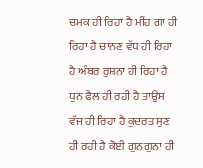ਚਮਕ ਹੀ ਰਿਹਾ ਹੈ ਮੀਂਹ ਗਾ ਹੀ ਰਿਹਾ ਹੈ ਚਾਨਣ ਵੱਧ ਹੀ ਰਿਹਾ ਹੈ ਅੰਬਰ ਰੁਸ਼ਨਾ ਹੀ ਰਿਹਾ ਹੈ ਧੁਨ ਫੈਲ ਹੀ ਰਹੀ ਹੈ ਤਾਉਸ ਵੱਜ ਹੀ ਰਿਹਾ ਹੈ ਕੁਦਰਤ ਸੁਣ ਹੀ ਰਹੀ ਹੈ ਕੋਈ ਗੁਨਗੁਨਾ ਹੀ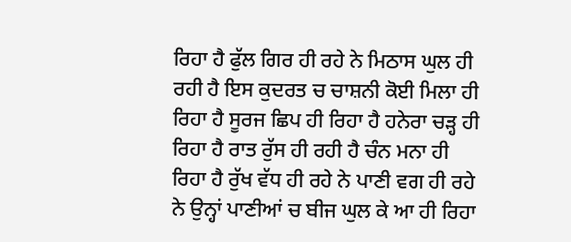ਰਿਹਾ ਹੈ ਫੁੱਲ ਗਿਰ ਹੀ ਰਹੇ ਨੇ ਮਿਠਾਸ ਘੁਲ ਹੀ ਰਹੀ ਹੈ ਇਸ ਕੁਦਰਤ ਚ ਚਾਸ਼ਨੀ ਕੋਈ ਮਿਲਾ ਹੀ ਰਿਹਾ ਹੈ ਸੂਰਜ ਛਿਪ ਹੀ ਰਿਹਾ ਹੈ ਹਨੇਰਾ ਚੜ੍ਹ ਹੀ ਰਿਹਾ ਹੈ ਰਾਤ ਰੁੱਸ ਹੀ ਰਹੀ ਹੈ ਚੰਨ ਮਨਾ ਹੀ ਰਿਹਾ ਹੈ ਰੁੱਖ ਵੱਧ ਹੀ ਰਹੇ ਨੇ ਪਾਣੀ ਵਗ ਹੀ ਰਹੇ ਨੇ ਉਨ੍ਹਾਂ ਪਾਣੀਆਂ ਚ ਬੀਜ ਘੁਲ ਕੇ ਆ ਹੀ ਰਿਹਾ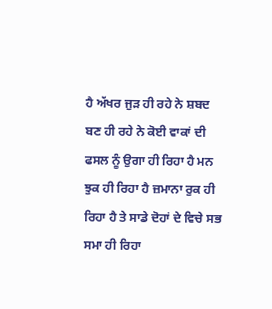ਹੈ ਅੱਖਰ ਜੁੜ ਹੀ ਰਹੇ ਨੇ ਸ਼ਬਦ ਬਣ ਹੀ ਰਹੇ ਨੇ ਕੋਈ ਵਾਕਾਂ ਦੀ ਫਸਲ ਨੂੰ ਉਗਾ ਹੀ ਰਿਹਾ ਹੈ ਮਨ ਝੁਕ ਹੀ ਰਿਹਾ ਹੈ ਜ਼ਮਾਨਾ ਰੁਕ ਹੀ ਰਿਹਾ ਹੈ ਤੇ ਸਾਡੇ ਦੋਹਾਂ ਦੇ ਵਿਚੇ ਸਭ ਸਮਾ ਹੀ ਰਿਹਾ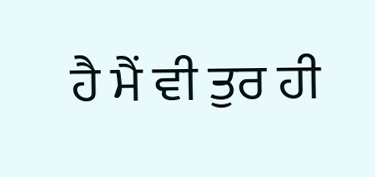ਹੈ ਮੈਂ ਵੀ ਤੁਰ ਹੀ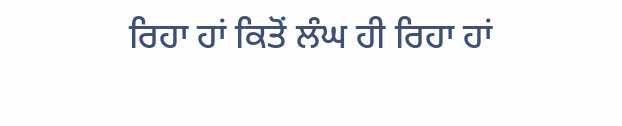ਰਿਹਾ ਹਾਂ ਕਿਤੋਂ ਲੰਘ ਹੀ ਰਿਹਾ ਹਾਂ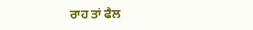ਰਾਹ ਤਾਂ ਫੈਲ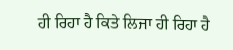ਹੀ ਰਿਹਾ ਹੈ ਕਿਤੇ ਲਿਜਾ ਹੀ ਰਿਹਾ ਹੈ